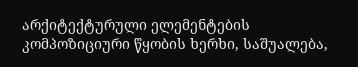არქიტექტურული ელემენტების კომპოზიციური წყობის ხერხი, საშუალება,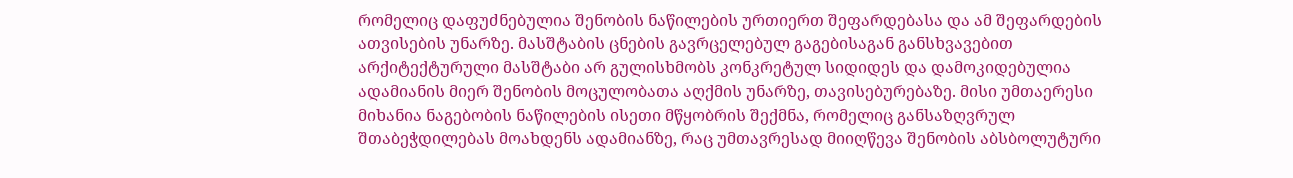რომელიც დაფუძნებულია შენობის ნაწილების ურთიერთ შეფარდებასა და ამ შეფარდების ათვისების უნარზე. მასშტაბის ცნების გავრცელებულ გაგებისაგან განსხვავებით არქიტექტურული მასშტაბი არ გულისხმობს კონკრეტულ სიდიდეს და დამოკიდებულია ადამიანის მიერ შენობის მოცულობათა აღქმის უნარზე, თავისებურებაზე. მისი უმთაერესი მიხანია ნაგებობის ნაწილების ისეთი მწყობრის შექმნა, რომელიც განსაზღვრულ შთაბეჭდილებას მოახდენს ადამიანზე, რაც უმთავრესად მიიღწევა შენობის აბსბოლუტური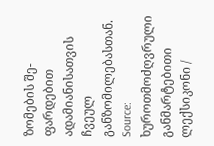ზომების შე- ფარდებით ადამიანისათვის ჩვეულ განზომილებასთან.
Source: ხუროთმოძღვრული განმარტებითი ლექსიკონი /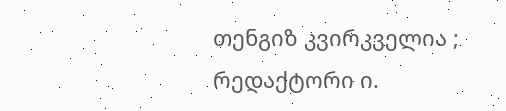თენგიზ კვირკველია ; რედაქტორი ი.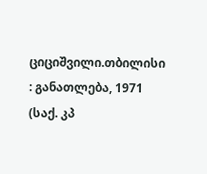ციციშვილი.თბილისი : განათლება, 1971 (საქ. კპ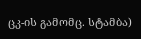ცკ-ის გამომც. სტამბა)